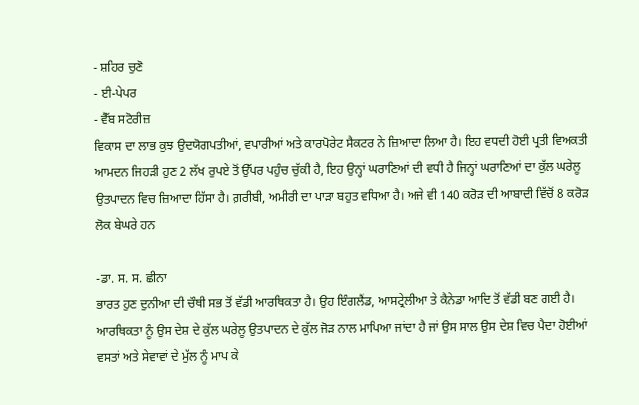- ਸ਼ਹਿਰ ਚੁਣੋ
- ਈ-ਪੇਪਰ
- ਵੈੱਬ ਸਟੋਰੀਜ਼
ਵਿਕਾਸ ਦਾ ਲਾਭ ਕੁਝ ਉਦਯੋਗਪਤੀਆਂ, ਵਪਾਰੀਆਂ ਅਤੇ ਕਾਰਪੋਰੇਟ ਸੈਕਟਰ ਨੇ ਜ਼ਿਆਦਾ ਲਿਆ ਹੈ। ਇਹ ਵਧਦੀ ਹੋਈ ਪ੍ਰਤੀ ਵਿਅਕਤੀ ਆਮਦਨ ਜਿਹੜੀ ਹੁਣ 2 ਲੱਖ ਰੁਪਏ ਤੋਂ ਉੱਪਰ ਪਹੁੰਚ ਚੁੱਕੀ ਹੈ, ਇਹ ਉਨ੍ਹਾਂ ਘਰਾਣਿਆਂ ਦੀ ਵਧੀ ਹੈ ਜਿਨ੍ਹਾਂ ਘਰਾਣਿਆਂ ਦਾ ਕੁੱਲ ਘਰੇਲੂ ਉਤਪਾਦਨ ਵਿਚ ਜ਼ਿਆਦਾ ਹਿੱਸਾ ਹੈ। ਗ਼ਰੀਬੀ, ਅਮੀਰੀ ਦਾ ਪਾੜਾ ਬਹੁਤ ਵਧਿਆ ਹੈ। ਅਜੇ ਵੀ 140 ਕਰੋੜ ਦੀ ਆਬਾਦੀ ਵਿੱਚੋਂ 8 ਕਰੋੜ ਲੋਕ ਬੇਘਰੇ ਹਨ

-ਡਾ. ਸ. ਸ. ਛੀਨਾ
ਭਾਰਤ ਹੁਣ ਦੁਨੀਆ ਦੀ ਚੌਥੀ ਸਭ ਤੋਂ ਵੱਡੀ ਆਰਥਿਕਤਾ ਹੈ। ਉਹ ਇੰਗਲੈਂਡ, ਆਸਟ੍ਰੇਲੀਆ ਤੇ ਕੈਨੇਡਾ ਆਦਿ ਤੋਂ ਵੱਡੀ ਬਣ ਗਈ ਹੈ। ਆਰਥਿਕਤਾ ਨੂੰ ਉਸ ਦੇਸ਼ ਦੇ ਕੁੱਲ ਘਰੇਲੂ ਉਤਪਾਦਨ ਦੇ ਕੁੱਲ ਜੋੜ ਨਾਲ ਮਾਪਿਆ ਜਾਂਦਾ ਹੈ ਜਾਂ ਉਸ ਸਾਲ ਉਸ ਦੇਸ਼ ਵਿਚ ਪੈਦਾ ਹੋਈਆਂ ਵਸਤਾਂ ਅਤੇ ਸੇਵਾਵਾਂ ਦੇ ਮੁੱਲ ਨੂੰ ਮਾਪ ਕੇ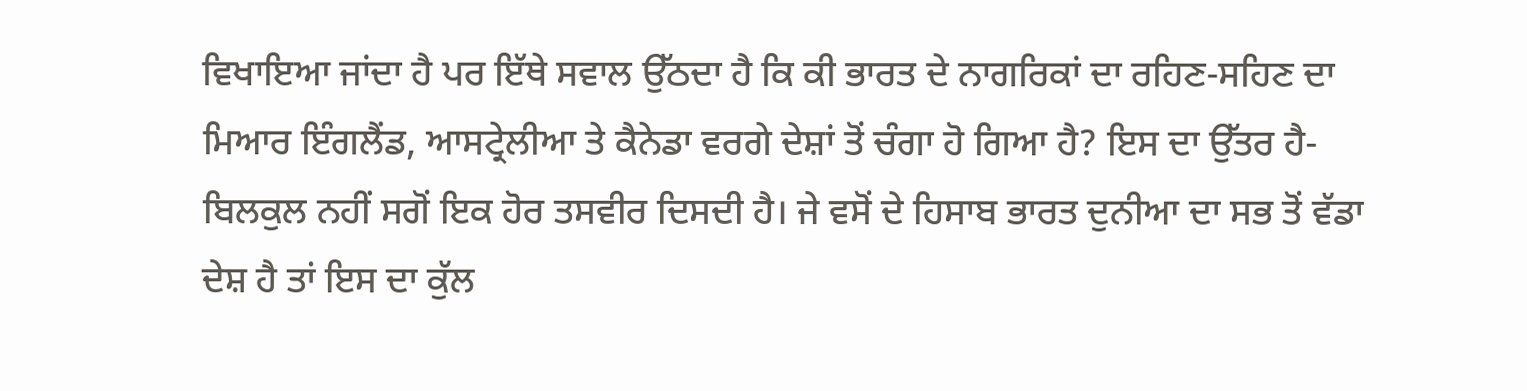ਵਿਖਾਇਆ ਜਾਂਦਾ ਹੈ ਪਰ ਇੱਥੇ ਸਵਾਲ ਉੱਠਦਾ ਹੈ ਕਿ ਕੀ ਭਾਰਤ ਦੇ ਨਾਗਰਿਕਾਂ ਦਾ ਰਹਿਣ-ਸਹਿਣ ਦਾ ਮਿਆਰ ਇੰਗਲੈਂਡ, ਆਸਟ੍ਰੇਲੀਆ ਤੇ ਕੈਨੇਡਾ ਵਰਗੇ ਦੇਸ਼ਾਂ ਤੋਂ ਚੰਗਾ ਹੋ ਗਿਆ ਹੈ? ਇਸ ਦਾ ਉੱਤਰ ਹੈ-ਬਿਲਕੁਲ ਨਹੀਂ ਸਗੋਂ ਇਕ ਹੋਰ ਤਸਵੀਰ ਦਿਸਦੀ ਹੈ। ਜੇ ਵਸੋਂ ਦੇ ਹਿਸਾਬ ਭਾਰਤ ਦੁਨੀਆ ਦਾ ਸਭ ਤੋਂ ਵੱਡਾ ਦੇਸ਼ ਹੈ ਤਾਂ ਇਸ ਦਾ ਕੁੱਲ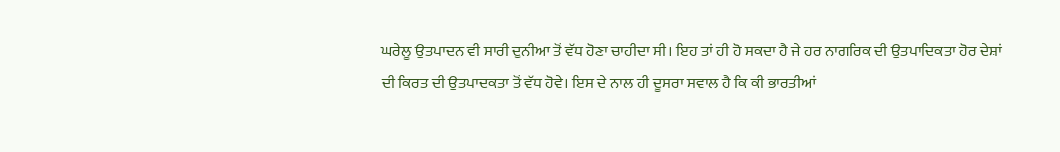ਘਰੇਲੂ ਉਤਪਾਦਨ ਵੀ ਸਾਰੀ ਦੁਨੀਆ ਤੋਂ ਵੱਧ ਹੋਣਾ ਚਾਹੀਦਾ ਸੀ। ਇਹ ਤਾਂ ਹੀ ਹੋ ਸਕਦਾ ਹੈ ਜੇ ਹਰ ਨਾਗਰਿਕ ਦੀ ਉਤਪਾਦਿਕਤਾ ਹੋਰ ਦੇਸ਼ਾਂ ਦੀ ਕਿਰਤ ਦੀ ਉਤਪਾਦਕਤਾ ਤੋਂ ਵੱਧ ਹੋਵੇ। ਇਸ ਦੇ ਨਾਲ ਹੀ ਦੂਸਰਾ ਸਵਾਲ ਹੈ ਕਿ ਕੀ ਭਾਰਤੀਆਂ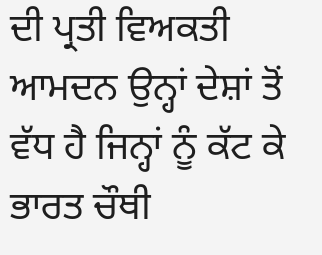ਦੀ ਪ੍ਰਤੀ ਵਿਅਕਤੀ ਆਮਦਨ ਉਨ੍ਹਾਂ ਦੇਸ਼ਾਂ ਤੋਂ ਵੱਧ ਹੈ ਜਿਨ੍ਹਾਂ ਨੂੰ ਕੱਟ ਕੇ ਭਾਰਤ ਚੌਥੀ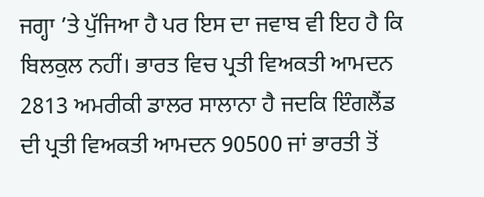ਜਗ੍ਹਾ ’ਤੇ ਪੁੱਜਿਆ ਹੈ ਪਰ ਇਸ ਦਾ ਜਵਾਬ ਵੀ ਇਹ ਹੈ ਕਿ ਬਿਲਕੁਲ ਨਹੀਂ। ਭਾਰਤ ਵਿਚ ਪ੍ਰਤੀ ਵਿਅਕਤੀ ਆਮਦਨ 2813 ਅਮਰੀਕੀ ਡਾਲਰ ਸਾਲਾਨਾ ਹੈ ਜਦਕਿ ਇੰਗਲੈਂਡ ਦੀ ਪ੍ਰਤੀ ਵਿਅਕਤੀ ਆਮਦਨ 90500 ਜਾਂ ਭਾਰਤੀ ਤੋਂ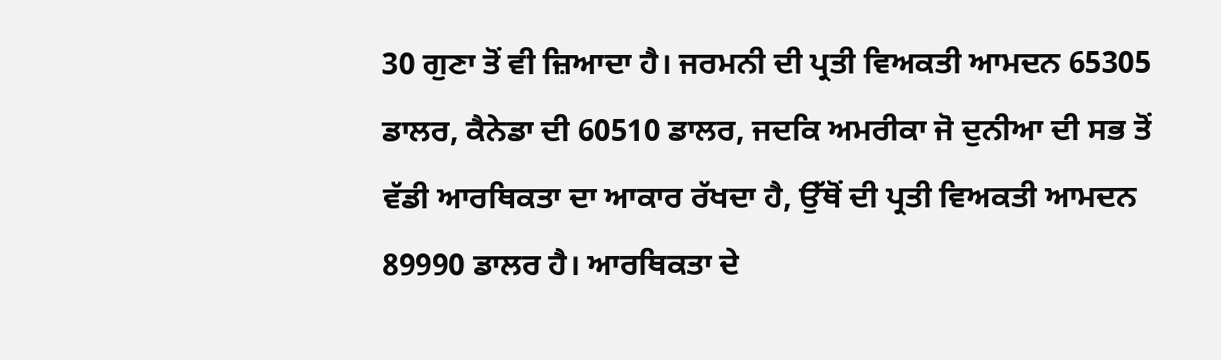30 ਗੁਣਾ ਤੋਂ ਵੀ ਜ਼ਿਆਦਾ ਹੈ। ਜਰਮਨੀ ਦੀ ਪ੍ਰਤੀ ਵਿਅਕਤੀ ਆਮਦਨ 65305 ਡਾਲਰ, ਕੈਨੇਡਾ ਦੀ 60510 ਡਾਲਰ, ਜਦਕਿ ਅਮਰੀਕਾ ਜੋ ਦੁਨੀਆ ਦੀ ਸਭ ਤੋਂ ਵੱਡੀ ਆਰਥਿਕਤਾ ਦਾ ਆਕਾਰ ਰੱਖਦਾ ਹੈ, ਉੱਥੋਂ ਦੀ ਪ੍ਰਤੀ ਵਿਅਕਤੀ ਆਮਦਨ 89990 ਡਾਲਰ ਹੈ। ਆਰਥਿਕਤਾ ਦੇ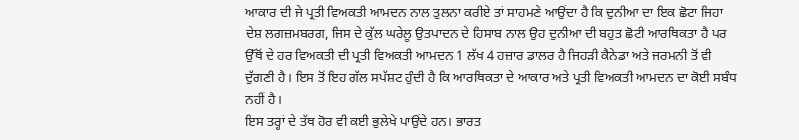ਆਕਾਰ ਦੀ ਜੇ ਪ੍ਰਤੀ ਵਿਅਕਤੀ ਆਮਦਨ ਨਾਲ ਤੁਲਨਾ ਕਰੀਏ ਤਾਂ ਸਾਹਮਣੇ ਆਉਂਦਾ ਹੈ ਕਿ ਦੁਨੀਆ ਦਾ ਇਕ ਛੋਟਾ ਜਿਹਾ ਦੇਸ਼ ਲਗਜ਼ਮਬਰਗ, ਜਿਸ ਦੇ ਕੁੱਲ ਘਰੇਲੂ ਉਤਪਾਦਨ ਦੇ ਹਿਸਾਬ ਨਾਲ ਉਹ ਦੁਨੀਆ ਦੀ ਬਹੁਤ ਛੋਟੀ ਆਰਥਿਕਤਾ ਹੈ ਪਰ ਉੱਥੋਂ ਦੇ ਹਰ ਵਿਅਕਤੀ ਦੀ ਪ੍ਰਤੀ ਵਿਅਕਤੀ ਆਮਦਨ 1 ਲੱਖ 4 ਹਜ਼ਾਰ ਡਾਲਰ ਹੈ ਜਿਹੜੀ ਕੈਨੇਡਾ ਅਤੇ ਜਰਮਨੀ ਤੋਂ ਵੀ ਦੁੱਗਣੀ ਹੈ। ਇਸ ਤੋਂ ਇਹ ਗੱਲ ਸਪੱਸ਼ਟ ਹੁੰਦੀ ਹੈ ਕਿ ਆਰਥਿਕਤਾ ਦੇ ਆਕਾਰ ਅਤੇ ਪ੍ਰਤੀ ਵਿਅਕਤੀ ਆਮਦਨ ਦਾ ਕੋਈ ਸਬੰਧ ਨਹੀਂ ਹੈ।
ਇਸ ਤਰ੍ਹਾਂ ਦੇ ਤੱਥ ਹੋਰ ਵੀ ਕਈ ਭੁਲੇਖੇ ਪਾਉਂਦੇ ਹਨ। ਭਾਰਤ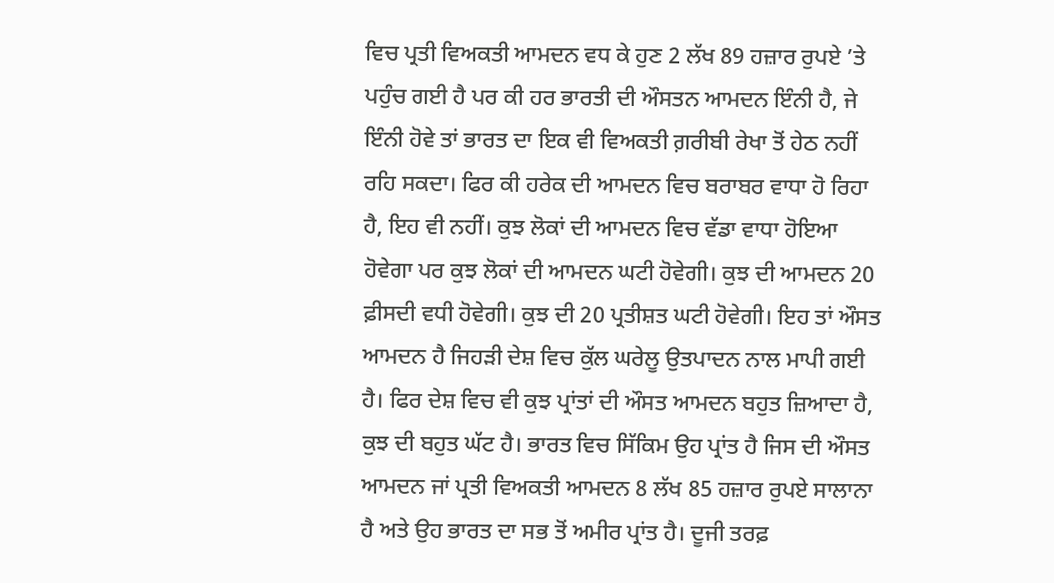ਵਿਚ ਪ੍ਰਤੀ ਵਿਅਕਤੀ ਆਮਦਨ ਵਧ ਕੇ ਹੁਣ 2 ਲੱਖ 89 ਹਜ਼ਾਰ ਰੁਪਏ ’ਤੇ ਪਹੁੰਚ ਗਈ ਹੈ ਪਰ ਕੀ ਹਰ ਭਾਰਤੀ ਦੀ ਔਸਤਨ ਆਮਦਨ ਇੰਨੀ ਹੈ, ਜੇ ਇੰਨੀ ਹੋਵੇ ਤਾਂ ਭਾਰਤ ਦਾ ਇਕ ਵੀ ਵਿਅਕਤੀ ਗ਼ਰੀਬੀ ਰੇਖਾ ਤੋਂ ਹੇਠ ਨਹੀਂ ਰਹਿ ਸਕਦਾ। ਫਿਰ ਕੀ ਹਰੇਕ ਦੀ ਆਮਦਨ ਵਿਚ ਬਰਾਬਰ ਵਾਧਾ ਹੋ ਰਿਹਾ ਹੈ, ਇਹ ਵੀ ਨਹੀਂ। ਕੁਝ ਲੋਕਾਂ ਦੀ ਆਮਦਨ ਵਿਚ ਵੱਡਾ ਵਾਧਾ ਹੋਇਆ ਹੋਵੇਗਾ ਪਰ ਕੁਝ ਲੋਕਾਂ ਦੀ ਆਮਦਨ ਘਟੀ ਹੋਵੇਗੀ। ਕੁਝ ਦੀ ਆਮਦਨ 20 ਫ਼ੀਸਦੀ ਵਧੀ ਹੋਵੇਗੀ। ਕੁਝ ਦੀ 20 ਪ੍ਰਤੀਸ਼ਤ ਘਟੀ ਹੋਵੇਗੀ। ਇਹ ਤਾਂ ਔਸਤ ਆਮਦਨ ਹੈ ਜਿਹੜੀ ਦੇਸ਼ ਵਿਚ ਕੁੱਲ ਘਰੇਲੂ ਉਤਪਾਦਨ ਨਾਲ ਮਾਪੀ ਗਈ ਹੈ। ਫਿਰ ਦੇਸ਼ ਵਿਚ ਵੀ ਕੁਝ ਪ੍ਰਾਂਤਾਂ ਦੀ ਔਸਤ ਆਮਦਨ ਬਹੁਤ ਜ਼ਿਆਦਾ ਹੈ, ਕੁਝ ਦੀ ਬਹੁਤ ਘੱਟ ਹੈ। ਭਾਰਤ ਵਿਚ ਸਿੱਕਿਮ ਉਹ ਪ੍ਰਾਂਤ ਹੈ ਜਿਸ ਦੀ ਔਸਤ ਆਮਦਨ ਜਾਂ ਪ੍ਰਤੀ ਵਿਅਕਤੀ ਆਮਦਨ 8 ਲੱਖ 85 ਹਜ਼ਾਰ ਰੁਪਏ ਸਾਲਾਨਾ ਹੈ ਅਤੇ ਉਹ ਭਾਰਤ ਦਾ ਸਭ ਤੋਂ ਅਮੀਰ ਪ੍ਰਾਂਤ ਹੈ। ਦੂਜੀ ਤਰਫ਼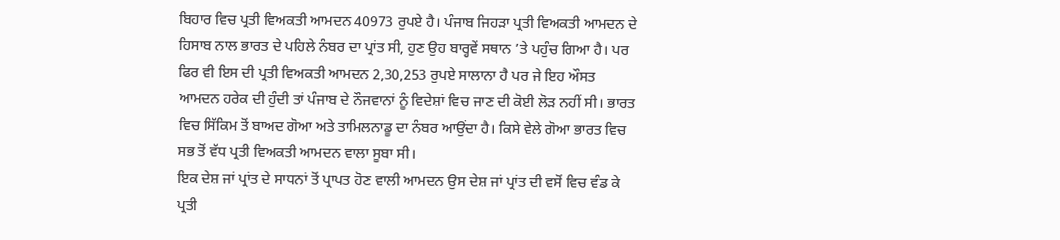ਬਿਹਾਰ ਵਿਚ ਪ੍ਰਤੀ ਵਿਅਕਤੀ ਆਮਦਨ 40973 ਰੁਪਏ ਹੈ। ਪੰਜਾਬ ਜਿਹੜਾ ਪ੍ਰਤੀ ਵਿਅਕਤੀ ਆਮਦਨ ਦੇ ਹਿਸਾਬ ਨਾਲ ਭਾਰਤ ਦੇ ਪਹਿਲੇ ਨੰਬਰ ਦਾ ਪ੍ਰਾਂਤ ਸੀ, ਹੁਣ ਉਹ ਬਾਰ੍ਹਵੇਂ ਸਥਾਨ ’ਤੇ ਪਹੁੰਚ ਗਿਆ ਹੈ। ਪਰ ਫਿਰ ਵੀ ਇਸ ਦੀ ਪ੍ਰਤੀ ਵਿਅਕਤੀ ਆਮਦਨ 2,30,253 ਰੁਪਏ ਸਾਲਾਨਾ ਹੈ ਪਰ ਜੇ ਇਹ ਔਸਤ ਆਮਦਨ ਹਰੇਕ ਦੀ ਹੁੰਦੀ ਤਾਂ ਪੰਜਾਬ ਦੇ ਨੌਜਵਾਨਾਂ ਨੂੰ ਵਿਦੇਸ਼ਾਂ ਵਿਚ ਜਾਣ ਦੀ ਕੋਈ ਲੋੜ ਨਹੀਂ ਸੀ। ਭਾਰਤ ਵਿਚ ਸਿੱਕਿਮ ਤੋਂ ਬਾਅਦ ਗੋਆ ਅਤੇ ਤਾਮਿਲਨਾਡੂ ਦਾ ਨੰਬਰ ਆਉਂਦਾ ਹੈ। ਕਿਸੇ ਵੇਲੇ ਗੋਆ ਭਾਰਤ ਵਿਚ ਸਭ ਤੋਂ ਵੱਧ ਪ੍ਰਤੀ ਵਿਅਕਤੀ ਆਮਦਨ ਵਾਲਾ ਸੂਬਾ ਸੀ।
ਇਕ ਦੇਸ਼ ਜਾਂ ਪ੍ਰਾਂਤ ਦੇ ਸਾਧਨਾਂ ਤੋਂ ਪ੍ਰਾਪਤ ਹੋਣ ਵਾਲੀ ਆਮਦਨ ਉਸ ਦੇਸ਼ ਜਾਂ ਪ੍ਰਾਂਤ ਦੀ ਵਸੋਂ ਵਿਚ ਵੰਡ ਕੇ ਪ੍ਰਤੀ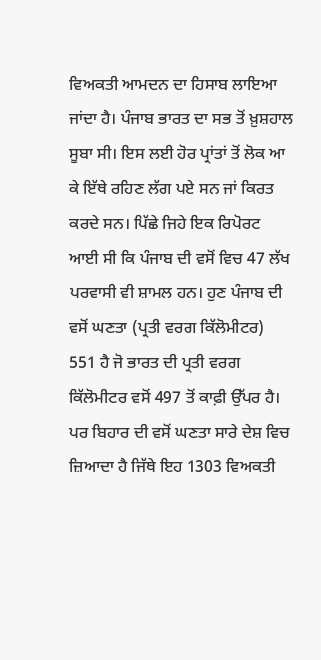ਵਿਅਕਤੀ ਆਮਦਨ ਦਾ ਹਿਸਾਬ ਲਾਇਆ ਜਾਂਦਾ ਹੈ। ਪੰਜਾਬ ਭਾਰਤ ਦਾ ਸਭ ਤੋਂ ਖ਼ੁਸ਼ਹਾਲ ਸੂਬਾ ਸੀ। ਇਸ ਲਈ ਹੋਰ ਪ੍ਰਾਂਤਾਂ ਤੋਂ ਲੋਕ ਆ ਕੇ ਇੱਥੇ ਰਹਿਣ ਲੱਗ ਪਏ ਸਨ ਜਾਂ ਕਿਰਤ ਕਰਦੇ ਸਨ। ਪਿੱਛੇ ਜਿਹੇ ਇਕ ਰਿਪੋਰਟ ਆਈ ਸੀ ਕਿ ਪੰਜਾਬ ਦੀ ਵਸੋਂ ਵਿਚ 47 ਲੱਖ ਪਰਵਾਸੀ ਵੀ ਸ਼ਾਮਲ ਹਨ। ਹੁਣ ਪੰਜਾਬ ਦੀ ਵਸੋਂ ਘਣਤਾ (ਪ੍ਰਤੀ ਵਰਗ ਕਿੱਲੋਮੀਟਰ) 551 ਹੈ ਜੋ ਭਾਰਤ ਦੀ ਪ੍ਰਤੀ ਵਰਗ ਕਿੱਲੋਮੀਟਰ ਵਸੋਂ 497 ਤੋਂ ਕਾਫ਼ੀ ਉੱਪਰ ਹੈ। ਪਰ ਬਿਹਾਰ ਦੀ ਵਸੋਂ ਘਣਤਾ ਸਾਰੇ ਦੇਸ਼ ਵਿਚ ਜ਼ਿਆਦਾ ਹੈ ਜਿੱਥੇ ਇਹ 1303 ਵਿਅਕਤੀ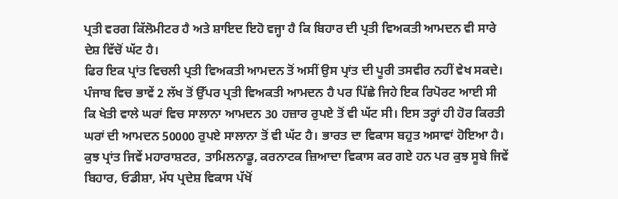ਪ੍ਰਤੀ ਵਰਗ ਕਿੱਲੋਮੀਟਰ ਹੈ ਅਤੇ ਸ਼ਾਇਦ ਇਹੋ ਵਜ੍ਹਾ ਹੈ ਕਿ ਬਿਹਾਰ ਦੀ ਪ੍ਰਤੀ ਵਿਅਕਤੀ ਆਮਦਨ ਵੀ ਸਾਰੇ ਦੇਸ਼ ਵਿੱਚੋਂ ਘੱਟ ਹੈ।
ਫਿਰ ਇਕ ਪ੍ਰਾਂਤ ਵਿਚਲੀ ਪ੍ਰਤੀ ਵਿਅਕਤੀ ਆਮਦਨ ਤੋਂ ਅਸੀਂ ਉਸ ਪ੍ਰਾਂਤ ਦੀ ਪੂਰੀ ਤਸਵੀਰ ਨਹੀਂ ਵੇਖ ਸਕਦੇ। ਪੰਜਾਬ ਵਿਚ ਭਾਵੇਂ 2 ਲੱਖ ਤੋਂ ਉੱਪਰ ਪ੍ਰਤੀ ਵਿਅਕਤੀ ਆਮਦਨ ਹੈ ਪਰ ਪਿੱਛੇ ਜਿਹੇ ਇਕ ਰਿਪੋਰਟ ਆਈ ਸੀ ਕਿ ਖੇਤੀ ਵਾਲੇ ਘਰਾਂ ਵਿਚ ਸਾਲਾਨਾ ਆਮਦਨ 30 ਹਜ਼ਾਰ ਰੁਪਏ ਤੋਂ ਵੀ ਘੱਟ ਸੀ। ਇਸ ਤਰ੍ਹਾਂ ਹੀ ਹੋਰ ਕਿਰਤੀ ਘਰਾਂ ਦੀ ਆਮਦਨ 50000 ਰੁਪਏ ਸਾਲਾਨਾ ਤੋਂ ਵੀ ਘੱਟ ਹੈ। ਭਾਰਤ ਦਾ ਵਿਕਾਸ ਬਹੁਤ ਅਸਾਵਾਂ ਹੋਇਆ ਹੈ। ਕੁਝ ਪ੍ਰਾਂਤ ਜਿਵੇਂ ਮਹਾਰਾਸ਼ਟਰ, ਤਾਮਿਲਨਾਡੂ, ਕਰਨਾਟਕ ਜ਼ਿਆਦਾ ਵਿਕਾਸ ਕਰ ਗਏ ਹਨ ਪਰ ਕੁਝ ਸੂਬੇ ਜਿਵੇਂ ਬਿਹਾਰ, ਓਡੀਸ਼ਾ, ਮੱਧ ਪ੍ਰਦੇਸ਼ ਵਿਕਾਸ ਪੱਖੋਂ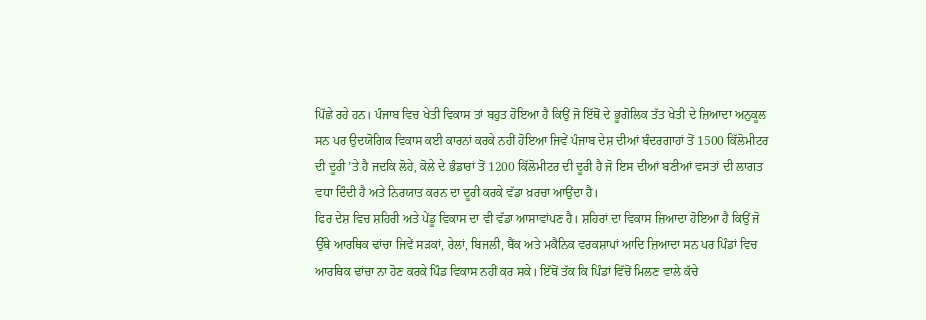ਪਿੱਛੇ ਰਹੇ ਹਨ। ਪੰਜਾਬ ਵਿਚ ਖੇਤੀ ਵਿਕਾਸ ਤਾਂ ਬਹੁਤ ਹੋਇਆ ਹੈ ਕਿਉਂ ਜੋ ਇੱਥੋਂ ਦੇ ਭੂਗੋਲਿਕ ਤੱਤ ਖੇਤੀ ਦੇ ਜ਼ਿਆਦਾ ਅਨੁਕੂਲ ਸਨ ਪਰ ਉਦਯੋਗਿਕ ਵਿਕਾਸ ਕਈ ਕਾਰਨਾਂ ਕਰਕੇ ਨਹੀਂ ਹੋਇਆ ਜਿਵੇਂ ਪੰਜਾਬ ਦੇਸ਼ ਦੀਆਂ ਬੰਦਰਗਾਹਾਂ ਤੋਂ 1500 ਕਿੱਲੋਮੀਟਰ ਦੀ ਦੂਰੀ ’ਤੇ ਹੈ ਜਦਕਿ ਲੋਹੇ, ਕੋਲੇ ਦੇ ਭੰਡਾਰਾਂ ਤੋਂ 1200 ਕਿੱਲੋਮੀਟਰ ਦੀ ਦੂਰੀ ਹੈ ਜੋ ਇਸ ਦੀਆਂ ਬਣੀਆਂ ਵਸਤਾਂ ਦੀ ਲਾਗਤ ਵਧਾ ਦਿੰਦੀ ਹੈ ਅਤੇ ਨਿਰਯਾਤ ਕਰਨ ਦਾ ਦੂਰੀ ਕਰਕੇ ਵੱਡਾ ਖ਼ਰਚਾ ਆਉਂਦਾ ਹੈ।
ਫਿਰ ਦੇਸ਼ ਵਿਚ ਸ਼ਹਿਰੀ ਅਤੇ ਪੇਂਡੂ ਵਿਕਾਸ ਦਾ ਵੀ ਵੱਡਾ ਆਸਾਵਾਂਪਣ ਹੈ। ਸ਼ਹਿਰਾਂ ਦਾ ਵਿਕਾਸ ਜ਼ਿਆਦਾ ਹੋਇਆ ਹੈ ਕਿਉਂ ਜੋ ਉੱਥੇ ਆਰਥਿਕ ਢਾਂਚਾ ਜਿਵੇਂ ਸੜਕਾਂ, ਰੇਲਾਂ, ਬਿਜਲੀ, ਬੈਂਕ ਅਤੇ ਮਕੈਨਿਕ ਵਰਕਸ਼ਾਪਾਂ ਆਦਿ ਜ਼ਿਆਦਾ ਸਨ ਪਰ ਪਿੰਡਾਂ ਵਿਚ ਆਰਥਿਕ ਢਾਂਚਾ ਨਾ ਹੋਣ ਕਰਕੇ ਪਿੰਡ ਵਿਕਾਸ ਨਹੀਂ ਕਰ ਸਕੇ। ਇੱਥੋਂ ਤੱਕ ਕਿ ਪਿੰਡਾਂ ਵਿੱਚੋਂ ਮਿਲਣ ਵਾਲੇ ਕੱਚੇ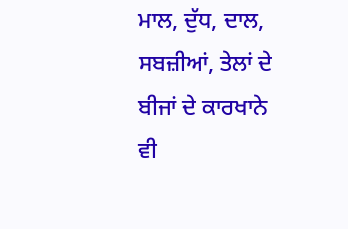ਮਾਲ, ਦੁੱਧ, ਦਾਲ, ਸਬਜ਼ੀਆਂ, ਤੇਲਾਂ ਦੇ ਬੀਜਾਂ ਦੇ ਕਾਰਖਾਨੇ ਵੀ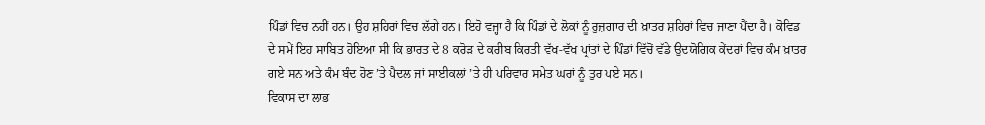ਪਿੰਡਾਂ ਵਿਚ ਨਹੀਂ ਹਨ। ਉਹ ਸ਼ਹਿਰਾਂ ਵਿਚ ਲੱਗੇ ਹਨ। ਇਹੋ ਵਜ੍ਹਾ ਹੈ ਕਿ ਪਿੰਡਾਂ ਦੇ ਲੋਕਾਂ ਨੂੰ ਰੁਜ਼ਗਾਰ ਦੀ ਖ਼ਾਤਰ ਸ਼ਹਿਰਾਂ ਵਿਚ ਜਾਣਾ ਪੈਂਦਾ ਹੈ। ਕੋਵਿਡ ਦੇ ਸਮੇਂ ਇਹ ਸਾਬਿਤ ਹੋਇਆ ਸੀ ਕਿ ਭਾਰਤ ਦੇ 8 ਕਰੋੜ ਦੇ ਕਰੀਬ ਕਿਰਤੀ ਵੱਖ-ਵੱਖ ਪ੍ਰਾਂਤਾਂ ਦੇ ਪਿੰਡਾਂ ਵਿੱਚੋਂ ਵੱਡੇ ਉਦਯੋਗਿਕ ਕੇਂਦਰਾਂ ਵਿਚ ਕੰਮ ਖ਼ਾਤਰ ਗਏ ਸਨ ਅਤੇ ਕੰਮ ਬੰਦ ਹੋਣ ’ਤੇ ਪੈਦਲ ਜਾਂ ਸਾਈਕਲਾਂ ’ਤੇ ਹੀ ਪਰਿਵਾਰ ਸਮੇਤ ਘਰਾਂ ਨੂੰ ਤੁਰ ਪਏ ਸਨ।
ਵਿਕਾਸ ਦਾ ਲਾਭ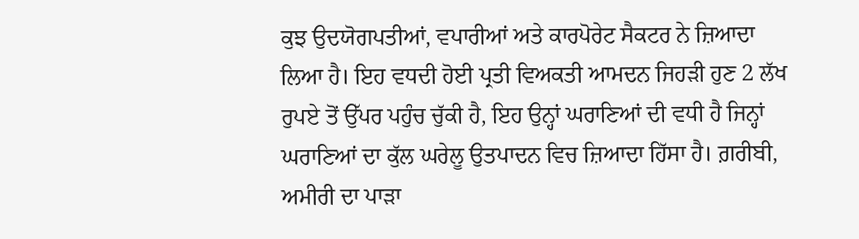ਕੁਝ ਉਦਯੋਗਪਤੀਆਂ, ਵਪਾਰੀਆਂ ਅਤੇ ਕਾਰਪੋਰੇਟ ਸੈਕਟਰ ਨੇ ਜ਼ਿਆਦਾ ਲਿਆ ਹੈ। ਇਹ ਵਧਦੀ ਹੋਈ ਪ੍ਰਤੀ ਵਿਅਕਤੀ ਆਮਦਨ ਜਿਹੜੀ ਹੁਣ 2 ਲੱਖ ਰੁਪਏ ਤੋਂ ਉੱਪਰ ਪਹੁੰਚ ਚੁੱਕੀ ਹੈ, ਇਹ ਉਨ੍ਹਾਂ ਘਰਾਣਿਆਂ ਦੀ ਵਧੀ ਹੈ ਜਿਨ੍ਹਾਂ ਘਰਾਣਿਆਂ ਦਾ ਕੁੱਲ ਘਰੇਲੂ ਉਤਪਾਦਨ ਵਿਚ ਜ਼ਿਆਦਾ ਹਿੱਸਾ ਹੈ। ਗ਼ਰੀਬੀ, ਅਮੀਰੀ ਦਾ ਪਾੜਾ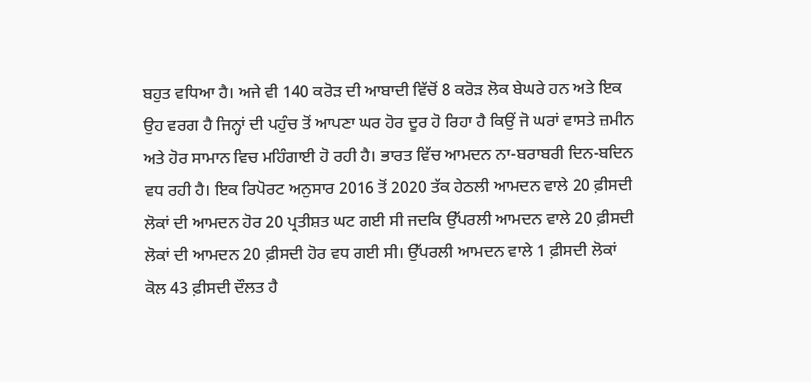ਬਹੁਤ ਵਧਿਆ ਹੈ। ਅਜੇ ਵੀ 140 ਕਰੋੜ ਦੀ ਆਬਾਦੀ ਵਿੱਚੋਂ 8 ਕਰੋੜ ਲੋਕ ਬੇਘਰੇ ਹਨ ਅਤੇ ਇਕ ਉਹ ਵਰਗ ਹੈ ਜਿਨ੍ਹਾਂ ਦੀ ਪਹੁੰਚ ਤੋਂ ਆਪਣਾ ਘਰ ਹੋਰ ਦੂਰ ਹੋ ਰਿਹਾ ਹੈ ਕਿਉਂ ਜੋ ਘਰਾਂ ਵਾਸਤੇ ਜ਼ਮੀਨ ਅਤੇ ਹੋਰ ਸਾਮਾਨ ਵਿਚ ਮਹਿੰਗਾਈ ਹੋ ਰਹੀ ਹੈ। ਭਾਰਤ ਵਿੱਚ ਆਮਦਨ ਨਾ-ਬਰਾਬਰੀ ਦਿਨ-ਬਦਿਨ ਵਧ ਰਹੀ ਹੈ। ਇਕ ਰਿਪੋਰਟ ਅਨੁਸਾਰ 2016 ਤੋਂ 2020 ਤੱਕ ਹੇਠਲੀ ਆਮਦਨ ਵਾਲੇ 20 ਫ਼ੀਸਦੀ ਲੋਕਾਂ ਦੀ ਆਮਦਨ ਹੋਰ 20 ਪ੍ਰਤੀਸ਼ਤ ਘਟ ਗਈ ਸੀ ਜਦਕਿ ਉੱਪਰਲੀ ਆਮਦਨ ਵਾਲੇ 20 ਫ਼ੀਸਦੀ ਲੋਕਾਂ ਦੀ ਆਮਦਨ 20 ਫ਼ੀਸਦੀ ਹੋਰ ਵਧ ਗਈ ਸੀ। ਉੱਪਰਲੀ ਆਮਦਨ ਵਾਲੇ 1 ਫ਼ੀਸਦੀ ਲੋਕਾਂ ਕੋਲ 43 ਫ਼ੀਸਦੀ ਦੌਲਤ ਹੈ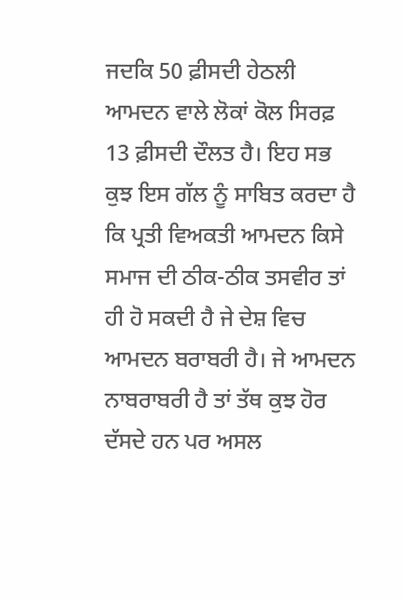ਜਦਕਿ 50 ਫ਼ੀਸਦੀ ਹੇਠਲੀ ਆਮਦਨ ਵਾਲੇ ਲੋਕਾਂ ਕੋਲ ਸਿਰਫ਼ 13 ਫ਼ੀਸਦੀ ਦੌਲਤ ਹੈ। ਇਹ ਸਭ ਕੁਝ ਇਸ ਗੱਲ ਨੂੰ ਸਾਬਿਤ ਕਰਦਾ ਹੈ ਕਿ ਪ੍ਰਤੀ ਵਿਅਕਤੀ ਆਮਦਨ ਕਿਸੇ ਸਮਾਜ ਦੀ ਠੀਕ-ਠੀਕ ਤਸਵੀਰ ਤਾਂ ਹੀ ਹੋ ਸਕਦੀ ਹੈ ਜੇ ਦੇਸ਼ ਵਿਚ ਆਮਦਨ ਬਰਾਬਰੀ ਹੈ। ਜੇ ਆਮਦਨ ਨਾਬਰਾਬਰੀ ਹੈ ਤਾਂ ਤੱਥ ਕੁਝ ਹੋਰ ਦੱਸਦੇ ਹਨ ਪਰ ਅਸਲ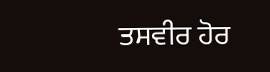ਤਸਵੀਰ ਹੋਰ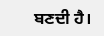ਬਣਦੀ ਹੈ।